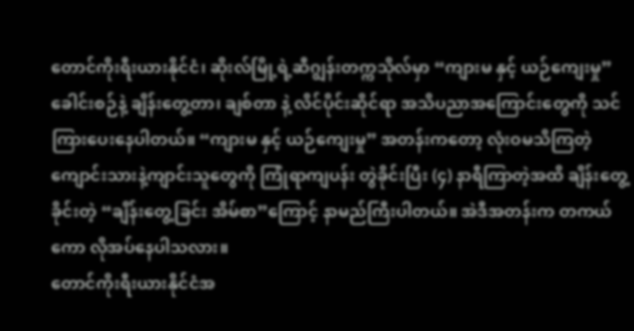တောင်ကိုးရီးယားနိုင်ငံ၊ ဆိုးလ်မြို့ရဲ့ဆီဂျွန်းတက္ကသိုလ်မှာ “ကျားမ နှင့် ယဉ်ကျေးမှု” ခေါင်းစဉ်နဲ့ ချိန်းတွေ့တာ၊ ချစ်တာ နဲ့ လိင်ပိုင်းဆိုင်ရာ အသိပညာအကြောင်းတွေကို သင်ကြားပေးနေပါတယ်။ “ကျားမ နှင့် ယဉ်ကျေးမှု” အတန်းကတော့ လုံးဝမသိကြတဲ့ ကျောင်းသားနဲ့ကျာင်းသူတွေကို ကြုံရာကျပန်း တွဲခိုင်းပြီး (၄) နာရီကြာတဲ့အထိ ချိန်းတွေ့ခိုင်းတဲ့ “ချိန်းတွေ့ခြင်း အိမ်စာ”ကြောင့် နာမည်ကြီးပါတယ်။ အဲဒီအတန်းက တကယ်ကော လိုအပ်နေပါသလား။
တောင်ကိုးရီးယားနိုင်ငံအ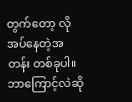တွက်တော့ လိုအပ်နေတဲ့အတန်း တစ်ခုပါ။ ဘာကြောင့်လဲဆို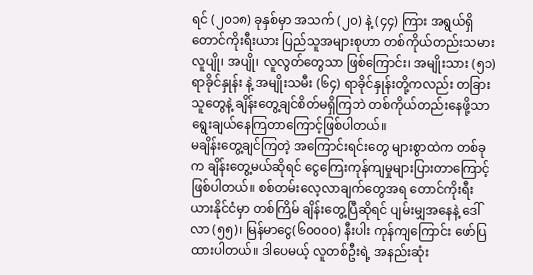ရင် (၂၀၁၈) ခုနှစ်မှာ အသက် (၂၀) နဲ့ (၄၄) ကြား အရွယ်ရှိ တောင်ကိုးရီးယား ပြည်သူအများစုဟာ တစ်ကိုယ်တည်းသမား လူပျို၊ အပျို၊ လူလွတ်တွေသာ ဖြစ်ကြောင်း၊ အမျိုးသား (၅၁) ရာခိုင်နှုန်း နဲ့ အမျိုးသမီး (၆၄) ရာခိုင်နှုန်းတို့ကလည်း တခြားသူတွေနဲ့ ချိန်းတွေ့ချင်စိတ်မရှိကြဘဲ တစ်ကိုယ်တည်းနေဖို့သာ ရွေးချယ်နေကြတာကြောင့်ဖြစ်ပါတယ်။
မချိန်းတွေ့ချင်ကြတဲ့ အကြောင်းရင်းတွေ များစွာထဲက တစ်ခုက ချိန်းတွေ့မယ်ဆိုရင် ငွေကြေးကုန်ကျမှုများပြားတာကြောင့် ဖြစ်ပါတယ်။ စစ်တမ်းလေ့လာချက်တွေအရ တောင်ကိုးရီးယားနိုင်ငံမှာ တစ်ကြိမ် ချိန်းတွေ့ပြီဆိုရင် ပျမ်းမျှအနေနဲ့ ဒေါ်လာ (၅၅)၊ မြန်မာငွေ(၆၀၀၀၀) နီးပါး ကုန်ကျကြောင်း ဖော်ပြထားပါတယ်။ ဒါပေမယ့် လူတစ်ဦးရဲ့ အနည်းဆုံး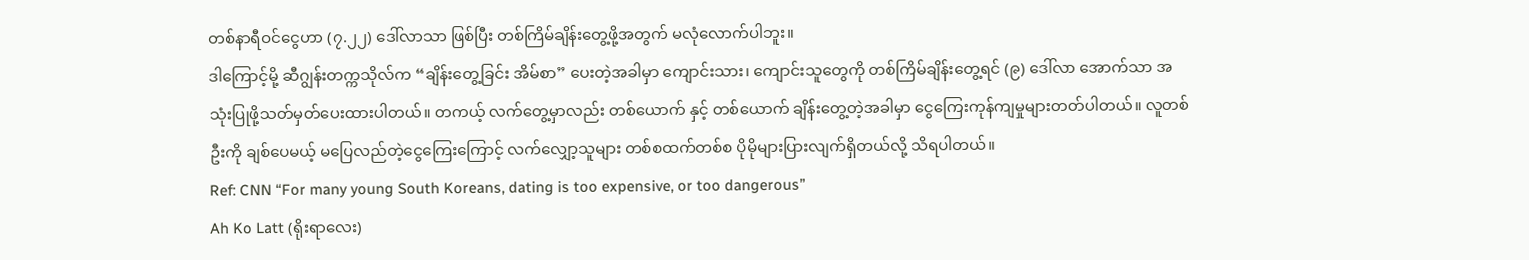တစ်နာရီဝင်ငွေဟာ (၇.၂၂) ဒေါ်လာသာ ဖြစ်ပြီး တစ်ကြိမ်ချိန်းတွေ့ဖို့အတွက် မလုံလောက်ပါဘူး။
ဒါကြောင့်မို့ ဆီဂျွန်းတက္ကသိုလ်က “ချိန်းတွေ့ခြင်း အိမ်စာ” ပေးတဲ့အခါမှာ ကျောင်းသား၊ ကျောင်းသူတွေကို တစ်ကြိမ်ချိန်းတွေ့ရင် (၉) ဒေါ်လာ အောက်သာ အသုံးပြုဖို့သတ်မှတ်ပေးထားပါတယ်။ တကယ့် လက်တွေ့မှာလည်း တစ်ယောက် နှင့် တစ်ယောက် ချိန်းတွေ့တဲ့အခါမှာ ငွေကြေးကုန်ကျမှုများတတ်ပါတယ်။ လူတစ်ဦးကို ချစ်ပေမယ့် မပြေလည်တဲ့ငွေကြေးကြောင့် လက်လျှော့သူများ တစ်စထက်တစ်စ ပိုမိုများပြားလျက်ရှိတယ်လို့ သိရပါတယ်။
Ref: CNN “For many young South Koreans, dating is too expensive, or too dangerous”
Ah Ko Latt (ရိုးရာလေး)